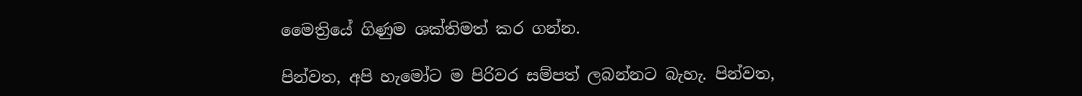මෛත්‍රියේ ගිණුම ශක්තිමත් කර ගන්න.

පින්වත, අපි හැමෝට ම පිරිවර සම්පත් ලබන්නට බැහැ. පින්වත,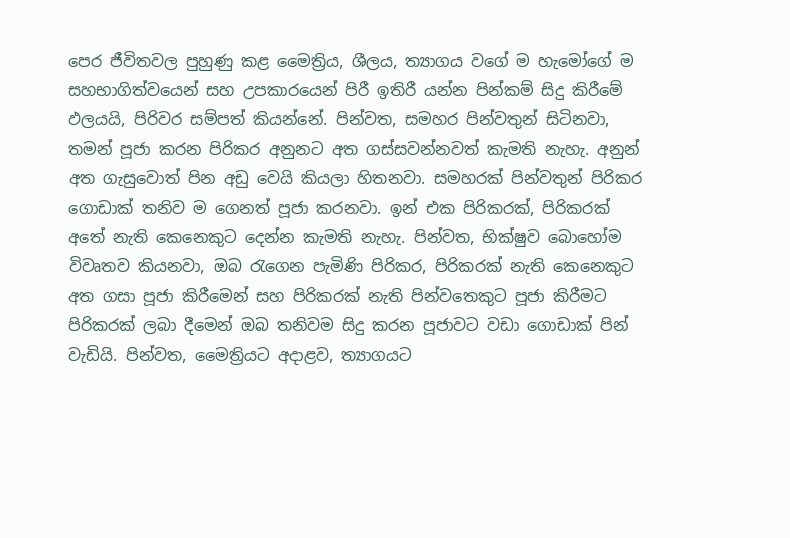පෙර ජීවිතවල පුහුණු කළ මෛත්‍රිය, ශීලය, ත්‍යාගය වගේ ම හැමෝගේ ම සහභාගිත්වයෙන් සහ උපකාරයෙන් පිරී ඉතිරී යන්න පින්කම් සිදු කිරීමේ ඵලයයි, පිරිවර සම්පත් කියන්නේ. පින්වත, සමහර පින්වතුන් සිටිනවා, තමන් පූජා කරන පිරිකර අනුනට අත ගස්සවන්නවත් කැමති නැහැ. අනුන් අත ගැසුවොත් පින අඩු වෙයි කියලා හිතනවා. සමහරක් පින්වතුන් පිරිකර ගොඩාක් තනිව ම ගෙනත් පූජා කරනවා. ඉන් එක පිරිකරක්, පිරිකරක් අතේ නැති කෙනෙකුට දෙන්න කැමති නැහැ. පින්වත, භික්ෂුව බොහෝම විවෘතව කියනවා, ඔබ රැගෙන පැමිණි පිරිකර, පිරිකරක් නැති කෙනෙකුට අත ගසා පූජා කිරීමෙන් සහ පිරිකරක් නැති පින්වතෙකුට පූජා කිරීමට පිරිකරක් ලබා දීමෙන් ඔබ තනිවම සිදු කරන පූජාවට වඩා ගොඩාක් පින් වැඩියි. පින්වත, මෛත්‍රියට අදාළව, ත්‍යාගයට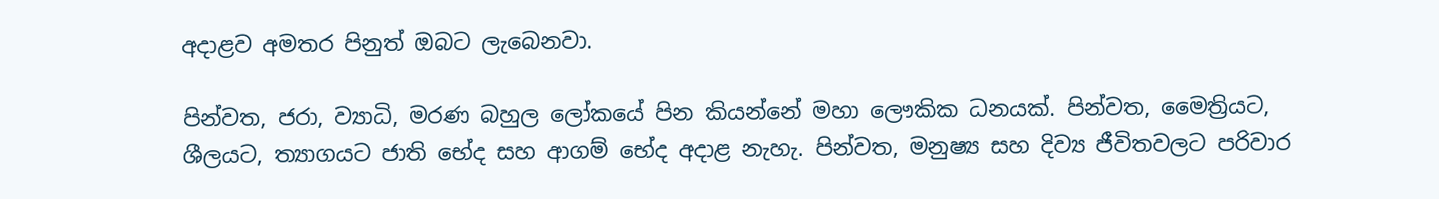අදාළව අමතර පිනුත් ඔබට ලැබෙනවා.

පින්වත, ජරා, ව්‍යාධි, මරණ බහුල ලෝකයේ පින කියන්නේ මහා ලෞකික ධනයක්. පින්වත, මෛත්‍රියට, ශීලයට, ත්‍යාගයට ජාති භේද සහ ආගම් භේද අදාළ නැහැ. පින්වත, මනුෂ්‍ය සහ දිව්‍ය ජීවිතවලට පරිවාර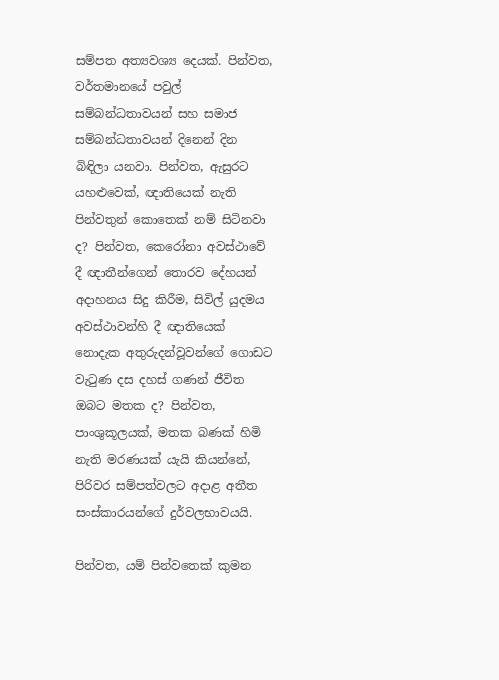සම්පත අත්‍යවශ්‍ය දෙයක්. පින්වත, වර්තමානයේ පවුල් සම්බන්ධතාවයන් සහ සමාජ සම්බන්ධතාවයන් දිනෙන් දින බිඳිලා යනවා. පින්වත, ඇසුරට යහළුවෙක්, ඥාතියෙක් නැති පින්වතුන් කොතෙක් නම් සිටිනවා ද? පින්වත, කෙරෝනා අවස්ථාවේ දී ඥාතීන්ගෙන් තොරව දේහයන් අදාහනය සිදු කිරීම, සිවිල් යුදමය අවස්ථාවන්හි දී ඥාතියෙක් නොදැක අතුරුදන්වූවන්ගේ ගොඩට වැටුණ දස දහස් ගණන් ජීවිත ඔබට මතක ද? පින්වත, පාංශුකූලයක්, මතක බණක් හිමි නැති මරණයක් යැයි කියන්නේ, පිරිවර සම්පත්වලට අදාළ අතීත සංස්කාරයන්ගේ දුර්වලභාවයයි.

පින්වත, යම් පින්වතෙක් කුමන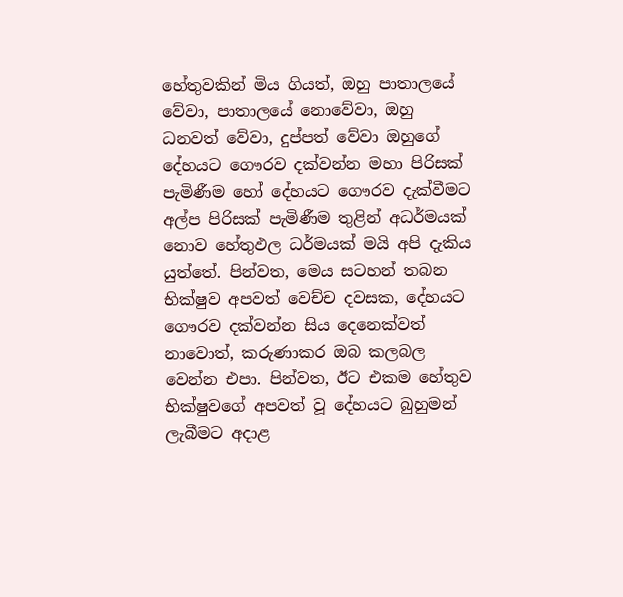හේතුවකින් මිය ගියත්, ඔහු පාතාලයේ වේවා, පාතාලයේ නොවේවා, ඔහු ධනවත් වේවා, දුප්පත් වේවා ඔහුගේ දේහයට ගෞරව දක්වන්න මහා පිරිසක් පැමිණීම හෝ දේහයට ගෞරව දැක්වීමට අල්ප පිරිසක් පැමිණීම තුළින් අධර්මයක් නොව හේතුඵල ධර්මයක් මයි අපි දැකිය යුත්තේ. පින්වත, මෙය සටහන් තබන භික්ෂුව අපවත් වෙච්ච දවසක, දේහයට ගෞරව දක්වන්න සිය දෙනෙක්වත් නාවොත්, කරුණාකර ඔබ කලබල වෙන්න එපා. පින්වත, ඊට එකම හේතුව භික්ෂුවගේ අපවත් වූ දේහයට බුහුමන් ලැබීමට අදාළ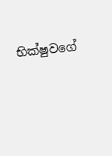භික්ෂුවගේ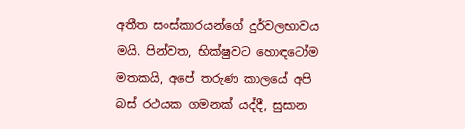අතීත සංස්කාරයන්ගේ දුර්වලභාවය මයි. පින්වත, භික්ෂුවට හොඳටෝම මතකයි, අපේ තරුණ කාලයේ අපි බස් රථයක ගමනක් යද්දී, සුසාන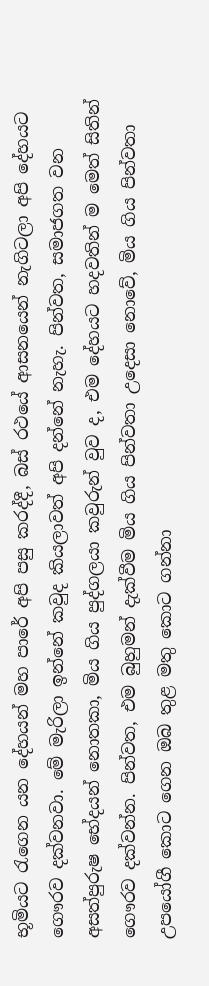භූමියට රැගෙන යන දේහයන් මහ පාරේ අපි පසු කරද්දී, බස් රථයේ ආසනයෙන් නැගිටලා අපි දේහයට ගෞරව දක්වනවා. මේ මැරිලා ඉන්නේ කවුද කියලාවත් අපි දන්නේ නැහැ. පින්වත, සමාජගත වන අසත්පුරුෂ භේදයන් නොතකා, මිය ගිය පුද්ගලයා කවුරුන් වුව ද, එම දේහයට හදවතින් ම මෙත් සිතින් ගෞරව දක්වන්න. පින්වත, එම බුහුමන් දැක්වීම මිය ගිය පින්වතා උදෙසා නොවේ, මිය ගිය පින්වතා උපයෝගී කොට ගෙන ඔබ තුළ මතු කොට ගන්නා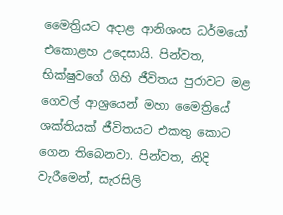මෛත්‍රියට අදාළ ආනිශංස ධර්මයෝ එකොළහ උදෙසායි. පින්වත, භික්ෂුවගේ ගිහි ජීවිතය පුරාවට මළ ගෙවල් ආශ්‍රයෙන් මහා මෛත්‍රියේ ශක්තියක් ජීවිතයට එකතු කොට ගෙන තිබෙනවා. පින්වත, නිදි වැරීමෙන්, සැරසිලි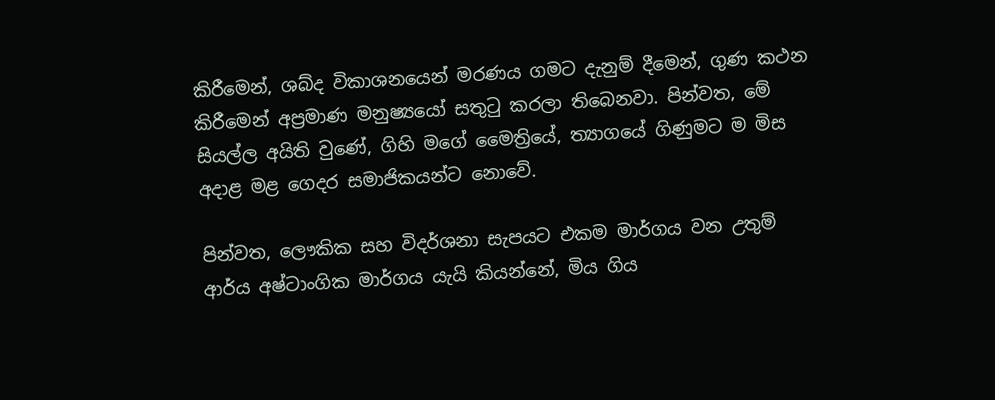කිරීමෙන්, ශබ්ද විකාශනයෙන් මරණය ගමට දැනුම් දීමෙන්, ගුණ කථන කිරීමෙන් අප්‍රමාණ මනුෂ්‍යයෝ සතුටු කරලා තිබෙනවා. පින්වත, මේ සියල්ල අයිති වුණේ, ගිහි මගේ මෛත්‍රියේ, ත්‍යාගයේ ගිණුමට ම මිස අදාළ මළ ගෙදර සමාජිකයන්ට නොවේ.

පින්වත, ලෞකික සහ විදර්ශනා සැපයට එකම මාර්ගය වන උතුම් ආර්ය අෂ්ටාංගික මාර්ගය යැයි කියන්නේ, මිය ගිය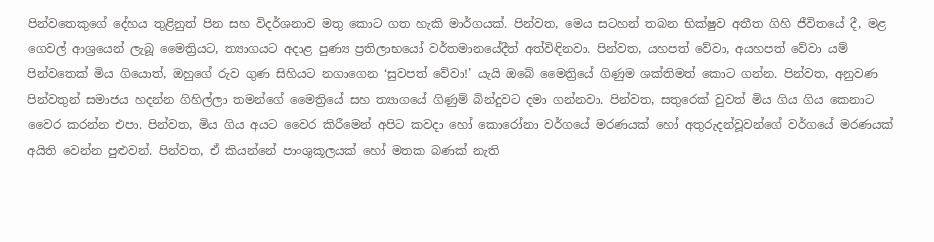පින්වතෙකුගේ දේහය තුළිනුත් පින සහ විදර්ශනාව මතු කොට ගත හැකි මාර්ගයක්. පින්වත, මෙය සටහන් තබන භික්ෂුව අතීත ගිහි ජීවිතයේ දී, මළ ගෙවල් ආශ්‍රයෙන් ලැබූ මෛත්‍රියට, ත්‍යාගයට අදාළ පුණ්‍ය ප්‍රතිලාභයෝ වර්තමානයේදීත් අත්විඳිනවා. පින්වත, යහපත් වේවා, අයහපත් වේවා යම් පින්වතෙක් මිය ගියොත්, ඔහුගේ රුව ගුණ සිහියට නගාගෙන ‘සුවපත් වේවා!’ යැයි ඔබේ මෛත්‍රියේ ගිණුම ශක්තිමත් කොට ගන්න. පින්වත, අනුවණ පින්වතුන් සමාජය හදන්න ගිහිල්ලා තමන්ගේ මෛත්‍රියේ සහ ත්‍යාගයේ ගිණුම් බින්දුවට දමා ගන්නවා. පින්වත, සතුරෙක් වුවත් මිය ගිය ගිය කෙනාට වෛර කරන්න එපා. පින්වත, මිය ගිය අයට වෛර කිරීමෙන් අපිට කවදා හෝ කොරෝනා වර්ගයේ මරණයක් හෝ අතුරුදන්වූවන්ගේ වර්ගයේ මරණයක් අයිති වෙන්න පුළුවන්. පින්වත, ඒ කියන්නේ පාංශුකූලයක් හෝ මතක බණක් නැති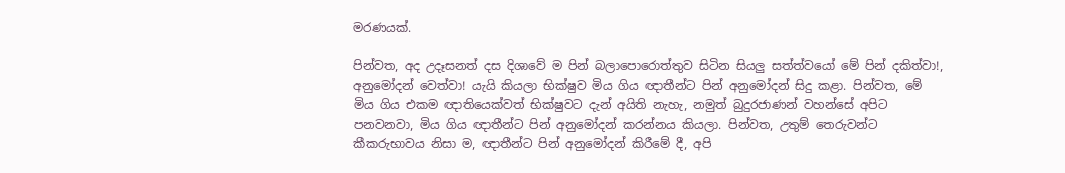මරණයක්.

පින්වත, අද උදෑසනත් දස දිශාවේ ම පින් බලාපොරොත්තුව සිටින සියලු සත්ත්වයෝ මේ පින් දකිත්වා!, අනුමෝදන් වෙත්වා! යැයි කියලා භික්ෂුව මිය ගිය ඥාතීන්ට පින් අනුමෝදන් සිදු කළා. පින්වත, මේ මිය ගිය එකම ඥාතියෙක්වත් භික්ෂුවට දැන් අයිති නැහැ, නමුත් බුදුරජාණන් වහන්සේ අපිට පනවනවා, මිය ගිය ඥාතීන්ට පින් අනුමෝදන් කරන්නය කියලා. පින්වත, උතුම් තෙරුවන්ට කීකරුභාවය නිසා ම, ඥාතීන්ට පින් අනුමෝදන් කිරීමේ දී, අපි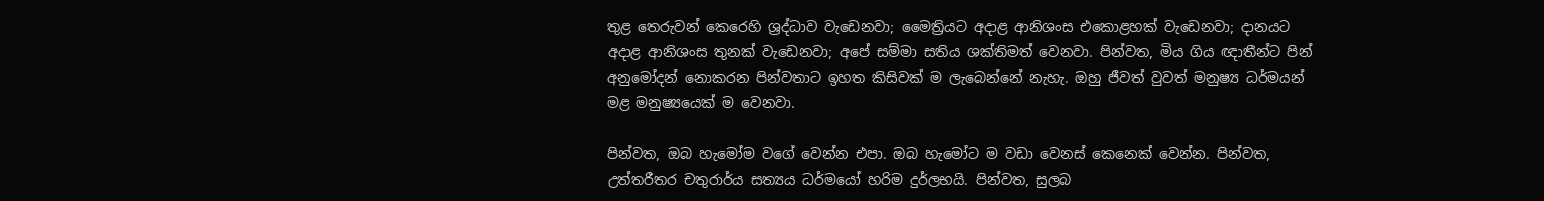තුළ තෙරුවන් කෙරෙහි ශ්‍රද්ධාව වැඩෙනවා; මෛත්‍රියට අදාළ ආනිශංස එකොළහක් වැඩෙනවා; දානයට අදාළ ආනිශංස තුනක් වැඩෙනවා; අපේ සම්මා සතිය ශක්තිමත් වෙනවා. පින්වත, මිය ගිය ඥාතීන්ට පින් අනුමෝදන් නොකරන පින්වතාට ඉහත කිසිවක් ම ලැබෙන්නේ නැහැ. ඔහු ජීවත් වුවත් මනුෂ්‍ය ධර්මයන් මළ මනුෂ්‍යයෙක් ම වෙනවා.

පින්වත, ඔබ හැමෝම වගේ වෙන්න එපා. ඔබ හැමෝට ම වඩා වෙනස් කෙනෙක් වෙන්න. පින්වත, උත්තරීතර චතුරාර්ය සත්‍යය ධර්මයෝ හරිම දුර්ලභයි. පින්වත, සුලබ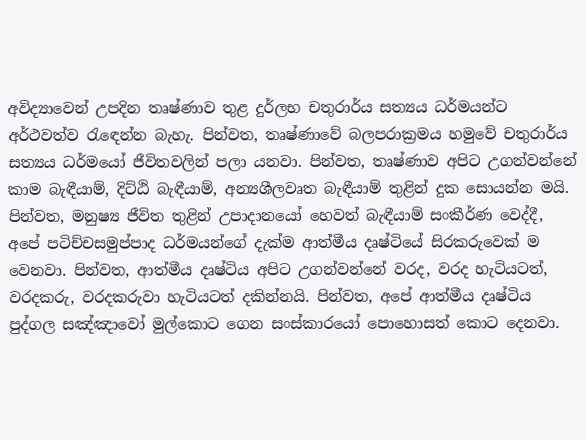අවිද්‍යාවෙන් උපදින තෘෂ්ණාව තුළ දුර්ලභ චතුරාර්ය සත්‍යය ධර්මයන්ට අර්ථවත්ව රැඳෙන්න බැහැ. පින්වත, තෘෂ්ණාවේ බලපරාක්‍රමය හමුවේ චතුරාර්ය සත්‍යය ධර්මයෝ ජීවිතවලින් පලා යනවා. පින්වත, තෘෂ්ණාව අපිට උගන්වන්නේ කාම බැඳීයාම්, දිට්ඨි බැඳීයාම්, අන්‍යශීලවෘත බැඳීයාම් තුළින් දුක සොයන්න මයි. පින්වත, මනුෂ්‍ය ජීවිත තුළින් උපාදානයෝ හෙවත් බැඳීයාම් සංකීර්ණ වෙද්දී, අපේ පටිච්චසමුප්පාද ධර්මයන්ගේ දැක්ම ආත්මීය දෘෂ්ටියේ සිරකරුවෙක් ම වෙනවා. පින්වත, ආත්මීය දෘෂ්ටිය අපිට උගන්වන්නේ වරද, වරද හැටියටත්, වරදකරු, වරදකරුවා හැටියටත් දකින්නයි. පින්වත, අපේ ආත්මීය දෘෂ්ටිය පුද්ගල සඤ්ඤාවෝ මුල්කොට ගෙන සංස්කාරයෝ පොහොසත් කොට දෙනවා.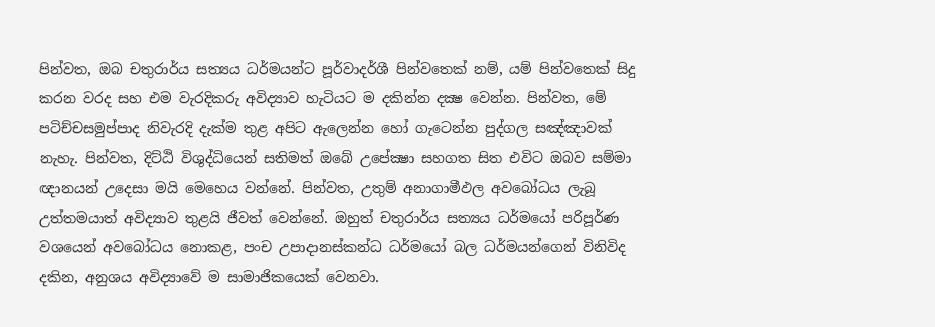පින්වත, ඔබ චතුරාර්ය සත්‍යය ධර්මයන්ට පූර්වාදර්ශී පින්වතෙක් නම්, යම් පින්වතෙක් සිදු කරන වරද සහ එම වැරදිකරු අවිද්‍යාව හැටියට ම දකින්න දක්‍ෂ වෙන්න. පින්වත, මේ පටිච්චසමුප්පාද නිවැරදි දැක්ම තුළ අපිට ඇලෙන්න හෝ ගැටෙන්න පුද්ගල සඤ්ඤාවක් නැහැ. පින්වත, දිට්ඨි විශුද්ධියෙන් සතිමත් ඔබේ උපේක්‍ෂා සහගත සිත එවිට ඔබව සම්මා ඥානයන් උදෙසා මයි මෙහෙය වන්නේ. පින්වත, උතුම් අනාගාමීඵල අවබෝධය ලැබූ උත්තමයාත් අවිද්‍යාව තුළයි ජීවත් වෙන්නේ. ඔහුත් චතුරාර්ය සත්‍යය ධර්මයෝ පරිපූර්ණ වශයෙන් අවබෝධය නොකළ, පංච උපාදානස්කන්ධ ධර්මයෝ බල ධර්මයන්ගෙන් විනිවිද දකින, අනුශය අවිද්‍යාවේ ම සාමාජිකයෙක් වෙනවා.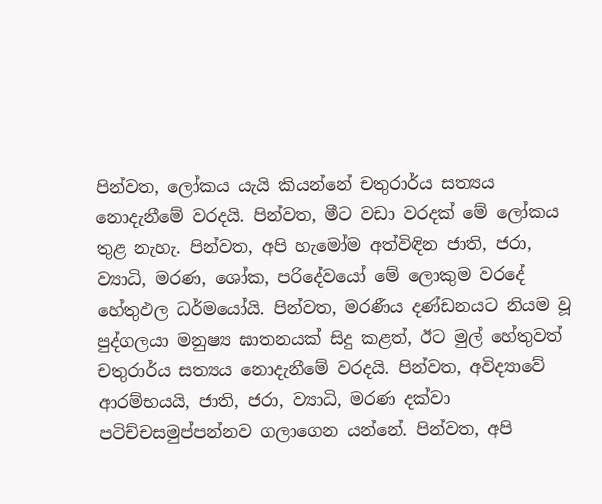පින්වත, ලෝකය යැයි කියන්නේ චතුරාර්ය සත්‍යය නොදැනීමේ වරදයි. පින්වත, මීට වඩා වරදක් මේ ලෝකය තුළ නැහැ. පින්වත, අපි හැමෝම අත්විඳින ජාති, ජරා, ව්‍යාධි, මරණ, ශෝක, පරිදේවයෝ මේ ලොකුම වරදේ හේතුඵල ධර්මයෝයි. පින්වත, මරණීය දණ්ඩනයට නියම වූ පුද්ගලයා මනුෂ්‍ය ඝාතනයක් සිදු කළත්, ඊට මුල් හේතුවත් චතුරාර්ය සත්‍යය නොදැනීමේ වරදයි. පින්වත, අවිද්‍යාවේ ආරම්භයයි, ජාති, ජරා, ව්‍යාධි, මරණ දක්වා පටිච්චසමුප්පන්නව ගලාගෙන යන්නේ. පින්වත, අපි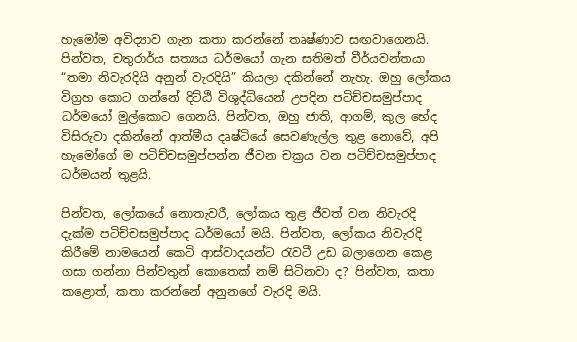හැමෝම අවිද්‍යාව ගැන කතා කරන්නේ තෘෂ්ණාව සඟවාගෙනයි. පින්වත, චතුරාර්ය සත්‍යය ධර්මයෝ ගැන සතිමත් වීර්යවන්තයා “තමා නිවැරදියි අනුන් වැරදියි” කියලා දකින්නේ නැහැ. ඔහු ලෝකය විග්‍රහ කොට ගන්නේ දිට්ඨි විශුද්ධියෙන් උපදින පටිච්චසමුප්පාද ධර්මයෝ මුල්කොට ගෙනයි. පින්වත, ඔහු ජාති, ආගම්, කුල භේද විසිරුවා දකින්නේ ආත්මීය දෘෂ්ටියේ සෙවණැල්ල තුළ නොවේ, අපි හැමෝගේ ම පටිච්චසමුප්පන්න ජීවන චක්‍රය වන පටිච්චසමුප්පාද ධර්මයන් තුළයි.

පින්වත, ලෝකයේ නොතැවරී, ලෝකය තුළ ජීවත් වන නිවැරදි දැක්ම පටිච්චසමුප්පාද ධර්මයෝ මයි. පින්වත, ලෝකය නිවැරදි කිරීමේ නාමයෙන් කෙටි ආස්වාදයන්ට රැවටී උඩ බලාගෙන කෙළ ගසා ගන්නා පින්වතුන් කොතෙක් නම් සිටිනවා ද? පින්වත, කතා කළොත්, කතා කරන්නේ අනුනගේ වැරදි මයි.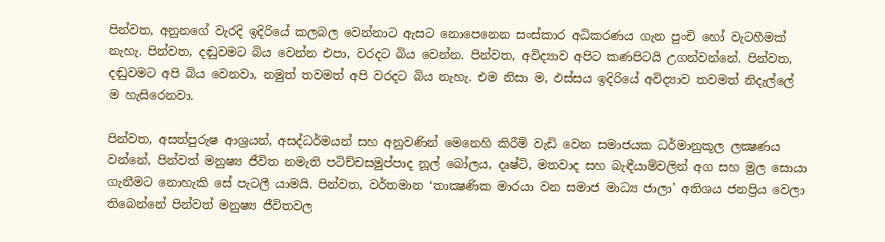පින්වත, අනුනගේ වැරදි ඉදිරියේ කලබල වෙන්නාට ඇසට නොපෙනෙන සංස්කාර අධිකරණය ගැන පුංචි හෝ වැටහීමක් නැහැ. පින්වත, දඬුවමට බිය වෙන්න එපා, වරදට බිය වෙන්න. පින්වත, අවිද්‍යාව අපිට කණපිටයි උගන්වන්නේ. පින්වත, දඬුවමට අපි බිය වෙනවා, නමුත් තවමත් අපි වරදට බිය නැහැ. එම නිසා ම, ඵස්සය ඉදිරියේ අවිද්‍යාව තවමත් නිදැල්ලේ ම හැසිරෙනවා.

පින්වත, අසත්පුරුෂ ආශ්‍රයන්, අසද්ධර්මයන් සහ අනුවණින් මෙනෙහි කිරීම් වැඩි වෙන සමාජයක ධර්මානුකූල ලක්‍ෂණය වන්නේ, පින්වත් මනුෂ්‍ය ජීවිත නමැති පටිච්චසමුප්පාද නූල් බෝලය, දෘෂ්ටි, මතවාද සහ බැඳීයාම්වලින් අග සහ මුල සොයා ගැනීමට නොහැකි සේ පැටලී යාමයි. පින්වත, වර්තමාන ‘තාක්‍ෂණික මාරයා වන සමාජ මාධ්‍ය ජාලා’ අතිශය ජනප්‍රිය වෙලා තිබෙන්නේ පින්වත් මනුෂ්‍ය ජීවිතවල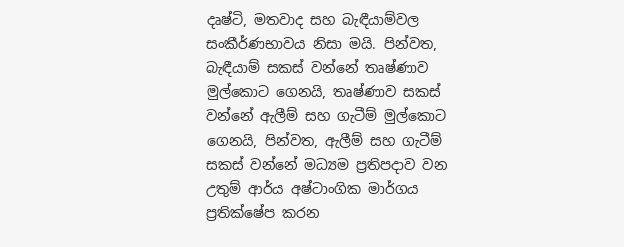දෘෂ්ටි, මතවාද සහ බැඳීයාම්වල සංකීර්ණභාවය නිසා මයි. පින්වත, බැඳීයාම් සකස් වන්නේ තෘෂ්ණාව මුල්කොට ගෙනයි, තෘෂ්ණාව සකස් වන්නේ ඇලීම් සහ ගැටීම් මුල්කොට ගෙනයි, පින්වත, ඇලීම් සහ ගැටීම් සකස් වන්නේ මධ්‍යම ප්‍රතිපදාව වන උතුම් ආර්ය අෂ්ටාංගික මාර්ගය ප්‍රතික්ෂේප කරන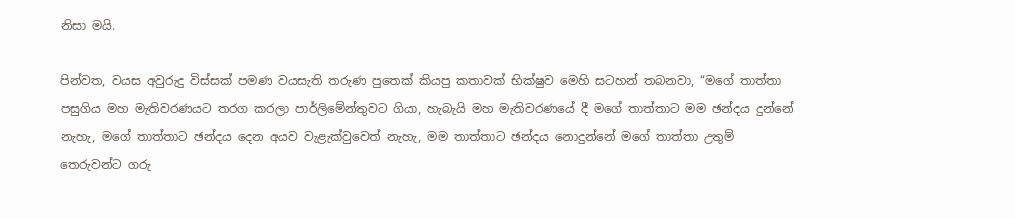නිසා මයි.

පින්වත, වයස අවුරුදු විස්සක් පමණ වයසැති තරුණ පුතෙක් කියපු කතාවක් භික්ෂුව මෙහි සටහන් තබනවා, “මගේ තාත්තා පසුගිය මහ මැතිවරණයට තරග කරලා පාර්ලිමේන්තුවට ගියා, හැබැයි මහ මැතිවරණයේ දී මගේ තාත්තාට මම ඡන්දය දුන්නේ නැහැ, මගේ තාත්තාට ඡන්දය දෙන අයව වැළැක්වුවෙත් නැහැ, මම තාත්තාට ඡන්දය නොදුන්නේ මගේ තාත්තා උතුම් තෙරුවන්ට ගරු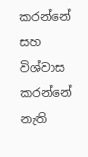කරන්නේ සහ විශ්වාස කරන්නේ නැති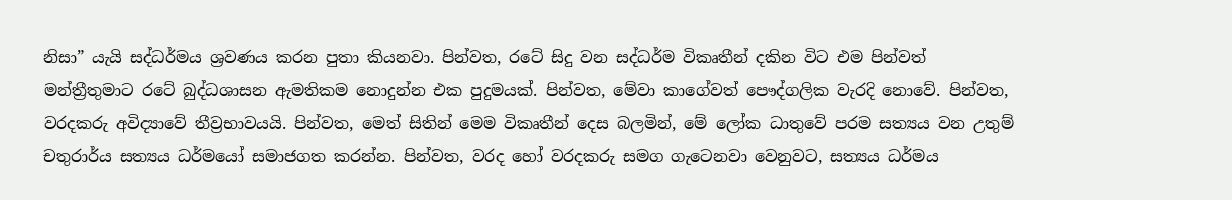නිසා” යැයි සද්ධර්මය ශ්‍රවණය කරන පුතා කියනවා. පින්වත, රටේ සිදු වන සද්ධර්ම විකෘතීන් දකින විට එම පින්වත් මන්ත්‍රීතුමාට රටේ බුද්ධශාසන ඇමතිකම නොදුන්න එක පුදුමයක්. පින්වත, මේවා කාගේවත් පෞද්ගලික වැරදි නොවේ. පින්වත, වරදකරු අවිද්‍යාවේ තීව්‍රභාවයයි. පින්වත, මෙත් සිතින් මෙම විකෘතීන් දෙස බලමින්, මේ ලෝක ධාතුවේ පරම සත්‍යය වන උතුම් චතුරාර්ය සත්‍යය ධර්මයෝ සමාජගත කරන්න. පින්වත, වරද හෝ වරදකරු සමග ගැටෙනවා වෙනුවට, සත්‍යය ධර්මය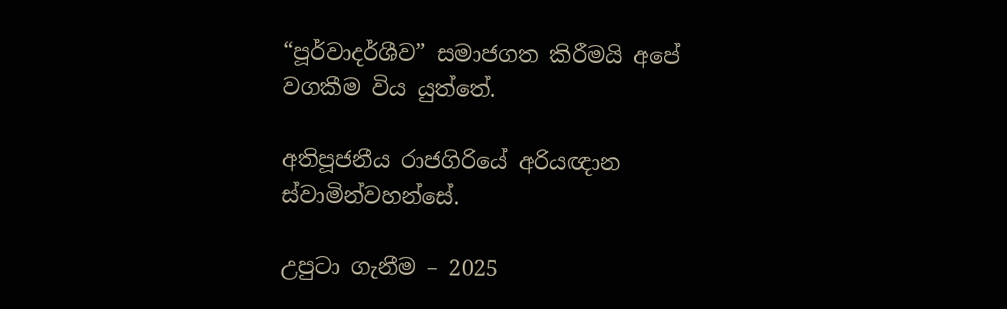“පූර්වාදර්ශීව” සමාජගත කිරීමයි අපේ වගකීම විය යුත්තේ.

අතිපූජනීය රාජගිරියේ අරියඥාන ස්වාමින්වහන්සේ.

උපුටා ගැනීම – 2025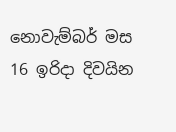නොවැම්බර් මස 16 ඉරිදා දිවයින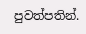පුවත්පතින්.